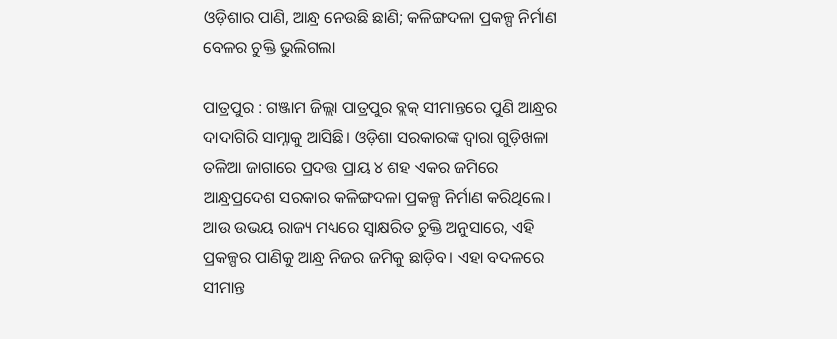ଓଡ଼ିଶାର ପାଣି, ଆନ୍ଧ୍ର ନେଉଛି ଛାଣି; କଳିଙ୍ଗଦଳା ପ୍ରକଳ୍ପ ନିର୍ମାଣ ବେଳର ଚୁକ୍ତି ଭୁଲିଗଲା

ପାତ୍ରପୁର : ଗଞ୍ଜାମ ଜିଲ୍ଲା ପାତ୍ରପୁର ବ୍ଲକ୍ ସୀମାନ୍ତରେ ପୁଣି ଆନ୍ଧ୍ରର ଦାଦାଗିରି ସାମ୍ନାକୁ ଆସିଛି। ଓଡ଼ିଶା ସରକାରଙ୍କ ଦ୍ବାରା ଗୁଡ଼ିଖଳା ତଳିଆ ଜାଗାରେ ପ୍ରଦତ୍ତ ପ୍ରାୟ ୪ ଶହ ଏକର ଜମିରେ ଆନ୍ଧ୍ରପ୍ରଦେଶ ସରକାର କଳିଙ୍ଗଦଳା‌ ପ୍ରକଳ୍ପ ନିର୍ମାଣ କରିଥିଲେ। ଆଉ ଉଭୟ ରାଜ୍ୟ ମଧ୍ୟରେ ସ୍ବାକ୍ଷରିତ ଚୁକ୍ତି ଅନୁସାରେ, ଏହି ପ୍ରକଳ୍ପର ପାଣିକୁ ଆନ୍ଧ୍ର ନିଜର ଜମିକୁ ଛାଡ଼ିବ। ଏହା ବଦଳରେ ସୀମାନ୍ତ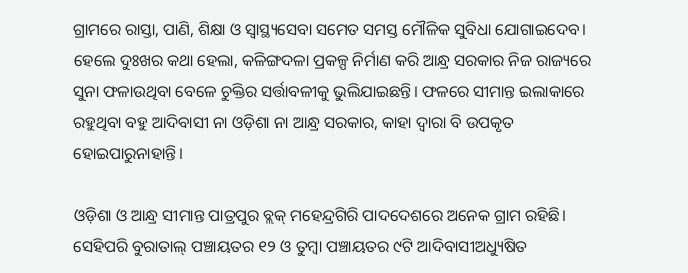ଗ୍ରାମରେ ରାସ୍ତା, ପାଣି, ଶିକ୍ଷା ଓ ସ୍ବାସ୍ଥ୍ୟସେବା ସମେତ ସମସ୍ତ ମୌଳିକ ସୁବିଧା ଯୋଗାଇଦେବ। ହେଲେ ଦୁଃଖର କଥା ହେଲା, କଳିଙ୍ଗଦଳା ପ୍ରକଳ୍ପ ନିର୍ମାଣ କରି ଆନ୍ଧ୍ର ସରକାର ନିଜ ରାଜ୍ୟରେ ସୁନା ଫଳାଉଥିବା ବେଳେ ଚୁକ୍ତିର ସର୍ତ୍ତାବଳୀକୁ ଭୁଲିଯାଇଛନ୍ତି। ଫଳରେ ସୀମାନ୍ତ ଇଲାକାରେ ରହୁଥିବା ବହୁ ଆଦିବାସୀ ନା ଓଡ଼ିଶା ନା ଆନ୍ଧ୍ର ସରକାର, କା‌ହା ଦ୍ବାରା ବି ଉପକୃତ ହୋଇପାରୁନାହାନ୍ତି।

ଓଡ଼ିଶା ଓ ଆନ୍ଧ୍ର ସୀମାନ୍ତ ପାତ୍ରପୁର ବ୍ଲକ୍ ମହେନ୍ଦ୍ରଗିରି ପାଦଦେଶରେ ଅନେକ ଗ୍ରାମ ରହିଛି। ସେହିପରି ବୁରାତାଲ୍‌ ପଞ୍ଚାୟତର ୧୨ ଓ ତୁମ୍ବା ପଞ୍ଚାୟତର ୯ଟି ଆଦିବାସୀଅଧ୍ୟୁଷିତ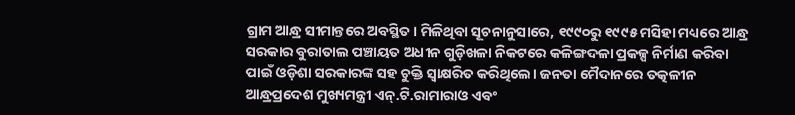ଗ୍ରାମ ଆନ୍ଧ୍ର ସୀମାନ୍ତରେ ଅବସ୍ଥିତ। ମିଳିଥିବା ସୂଚନାନୁସାରେ, ୧୯୯୦ରୁ ୧୯୯୫ ମସିହା ମଧ୍ୟରେ ଆନ୍ଧ୍ର ସରକାର ବୁରାତାଲ ପଞ୍ଚାୟତ ଅଧୀନ ଗୁଡ଼ିଖଳା ନିକଟରେ କଳିଙ୍ଗଦଳା ପ୍ରକଳ୍ପ ନିର୍ମାଣ କରିବା ପାଇଁ ଓଡ଼ିଶା ସରକାରଙ୍କ ସହ ଚୁକ୍ତି ସ୍ବାକ୍ଷରିତ କରିଥିଲେ। ଜନତା ମୈଦାନରେ ତତ୍କଳୀନ ଆନ୍ଧ୍ରପ୍ରଦେଶ ମୁଖ୍ୟମନ୍ତ୍ରୀ ଏନ୍‌.ଟି.ରାମାରାଓ ଏବଂ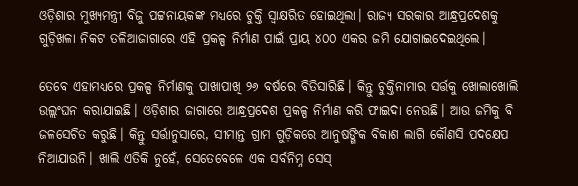ଓଡ଼ିଶାର ମୁଖ୍ୟମନ୍ତ୍ରୀ ବିଜୁ ପଟ୍ଟନାୟକଙ୍କ ମଧ୍ୟରେ ଚୁକ୍ତି ସ୍ବାକ୍ଷରିତ ହୋଇଥିଲା। ରାଜ୍ୟ ସରକାର ଆନ୍ଧ୍ରପ୍ରଦେଶକୁ ଗୁଡ଼ିଖଳା ନିକଟ ତଳିଆଜାଗାରେ ଏହି ପ୍ରକଳ୍ପ ନିର୍ମାଣ ପାଇଁ ପ୍ରାୟ ୪୦୦ ଏକର ଜମି ଯୋଗାଇଦେଇଥିଲେ।

ତେବେ ଏହାମଧ୍ୟରେ ପ୍ରକଳ୍ପ ନିର୍ମାଣକୁ ପାଖାପାଖି ୨୬ ବର୍ଷରେ ବିତିସାରିଛି। କିନ୍ତୁ ଚୁକ୍ତିନାମାର ସର୍ତ୍ତକୁ ଖୋଲାଖୋଲି ଉଲ୍ଲଂଘନ କରାଯାଇଛି। ଓଡ଼ିଶାର ଜାଗାରେ ଆନ୍ଧ୍ରପ୍ରଦେଶ ପ୍ରକଳ୍ପ ନିର୍ମାଣ କରି ଫାଇଦା ନେଉଛି। ଆଉ ଜମିକୁ ବି ଜଳସେଚିତ କରୁଛି। କିନ୍ତୁ ସର୍ତ୍ତାନୁସାରେ, ସୀମାନ୍ତ ଗ୍ରାମ ଗୁଡ଼ିକରେ ଆନୁଷଙ୍ଗିକ ବିକାଶ ଲାଗି କୌଣସି ପଦ‌କ୍ଷେପ ନିଆଯାଉନି। ଖାଲି ଏତିକି ନୁହେଁ, ସେତେବେଳେ ଏକ ସର୍ବନିମ୍ନ ସେସ୍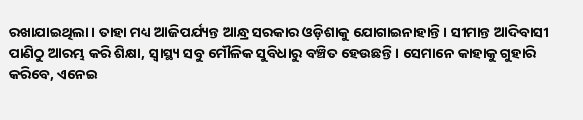ରଖାଯାଇଥିଲା। ତାହା ମଧ୍ୟ ଆଜିପର୍ଯ୍ୟନ୍ତ ଆନ୍ଧ୍ର ସରକାର ଓଡ଼ିଶାକୁ ଯୋଗାଇନାହାନ୍ତି। ସୀମାନ୍ତ ଆଦିବାସୀ ପାଣିଠୁ ଆରମ୍ଭ କରି ଶିକ୍ଷା, ସ୍ବାସ୍ଥ୍ୟ ସବୁ ମୌଳିକ ସୁବିଧାରୁ ବଞ୍ଚିତ ହେଉଛନ୍ତି। ସେମାନେ କାହାକୁ ଗୁହାରି କରିବେ, ଏନେଇ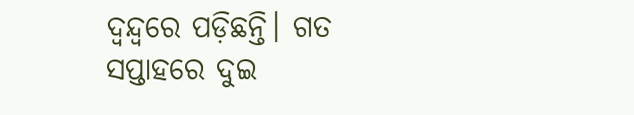ଦ୍ବନ୍ଦ୍ବରେ ପଡ଼ିଛନ୍ତି। ଗତ ସପ୍ତାହରେ ଦୁଇ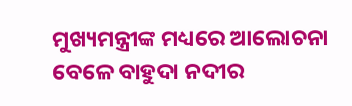ମୁଖ୍ୟମନ୍ତ୍ରୀଙ୍କ ମଧ୍ୟରେ ଆଲୋଚନା ବେଳେ ବାହୁଦା ନଦୀର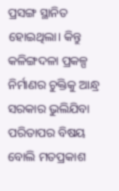ପ୍ରସଙ୍ଗ ସ୍ଥାନିତ ହୋଇଥିଲା। କିନ୍ତୁ କଳିଙ୍ଗଦଳା ପ୍ରକଳ୍ପ ନିର୍ମାଣର ଚୁକ୍ତିକୁ ଆନ୍ଧ୍ର ସରକାର ଭୁଲିଯିବା ପରିତାପର ବିଷୟ ବୋଲି ମତପ୍ରକାଶ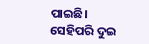ପାଇଛି। ସେହିପରି ଦୁଇ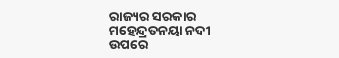ରାଜ୍ୟର ସରକାର ମହେନ୍ଦ୍ରତନୟା ନଦୀ ଉପରେ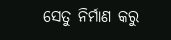ସେତୁ ନିର୍ମାଣ କରୁ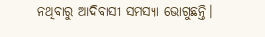ନଥିବାରୁ ଆଦିବାସୀ ସମସ୍ୟା ଭୋଗୁଛନ୍ତି।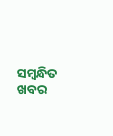ସମ୍ବନ୍ଧିତ ଖବର